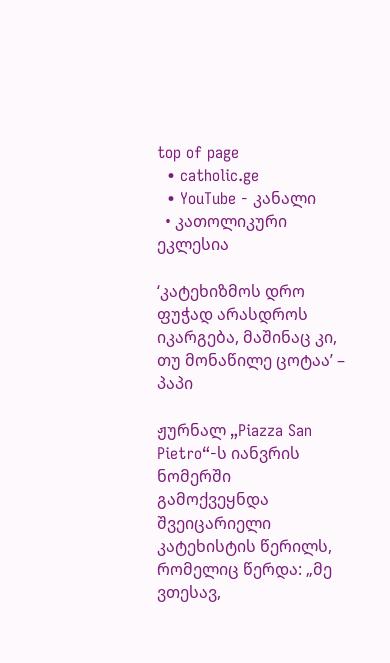top of page
  • catholic.ge
  • YouTube - კანალი
  • კათოლიკური ეკლესია

‘კატეხიზმოს დრო ფუჭად არასდროს იკარგება, მაშინაც კი, თუ მონაწილე ცოტაა’ – პაპი

ჟურნალ „Piazza San Pietro“-ს იანვრის ნომერში გამოქვეყნდა შვეიცარიელი კატეხისტის წერილს, რომელიც წერდა: „მე ვთესავ,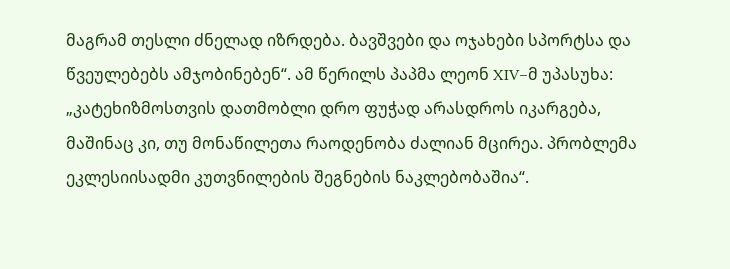მაგრამ თესლი ძნელად იზრდება. ბავშვები და ოჯახები სპორტსა და წვეულებებს ამჯობინებენ“. ამ წერილს პაპმა ლეონ XIV–მ უპასუხა: „კატეხიზმოსთვის დათმობლი დრო ფუჭად არასდროს იკარგება, მაშინაც კი, თუ მონაწილეთა რაოდენობა ძალიან მცირეა. პრობლემა ეკლესიისადმი კუთვნილების შეგნების ნაკლებობაშია“.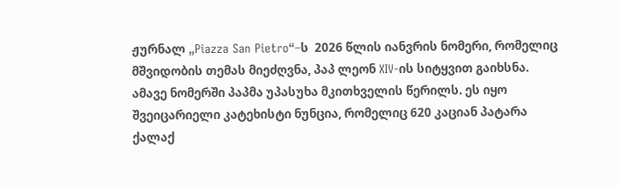ჟურნალ „Piazza San Pietro“–ს  2026 წლის იანვრის ნომერი, რომელიც მშვიდობის თემას მიეძღვნა, პაპ ლეონ XIV-ის სიტყვით გაიხსნა. ამავე ნომერში პაპმა უპასუხა მკითხველის წერილს. ეს იყო შვეიცარიელი კატეხისტი ნუნცია, რომელიც 620 კაციან პატარა ქალაქ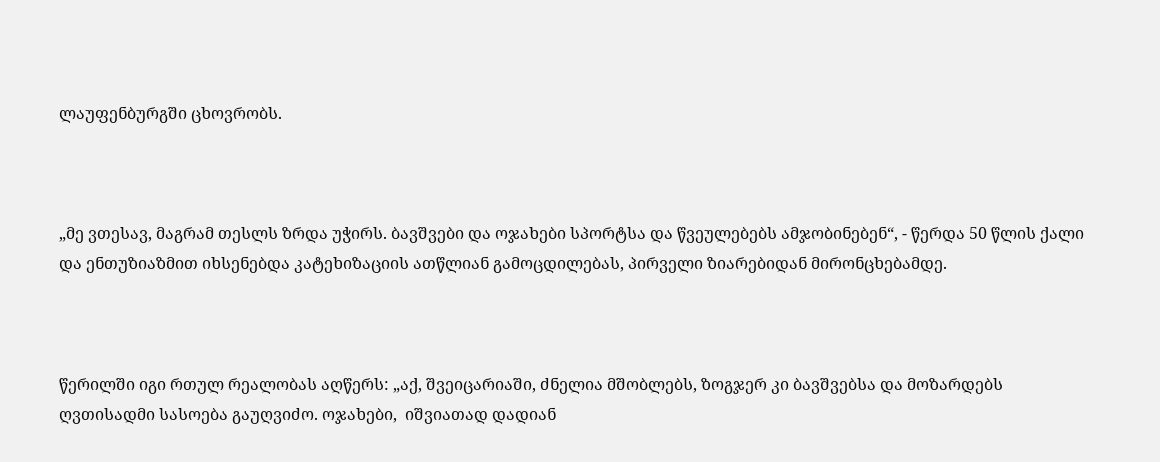ლაუფენბურგში ცხოვრობს.



„მე ვთესავ, მაგრამ თესლს ზრდა უჭირს. ბავშვები და ოჯახები სპორტსა და წვეულებებს ამჯობინებენ“, - წერდა 50 წლის ქალი და ენთუზიაზმით იხსენებდა კატეხიზაციის ათწლიან გამოცდილებას, პირველი ზიარებიდან მირონცხებამდე.



წერილში იგი რთულ რეალობას აღწერს: „აქ, შვეიცარიაში, ძნელია მშობლებს, ზოგჯერ კი ბავშვებსა და მოზარდებს ღვთისადმი სასოება გაუღვიძო. ოჯახები,  იშვიათად დადიან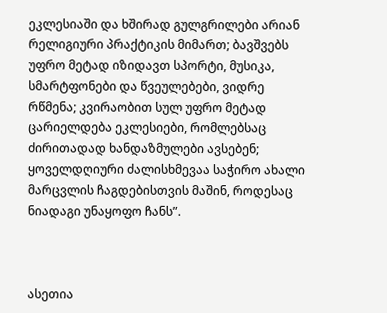ეკლესიაში და ხშირად გულგრილები არიან რელიგიური პრაქტიკის მიმართ; ბავშვებს უფრო მეტად იზიდავთ სპორტი, მუსიკა, სმარტფონები და წვეულებები, ვიდრე რწმენა; კვირაობით სულ უფრო მეტად ცარიელდება ეკლესიები, რომლებსაც ძირითადად ხანდაზმულები ავსებენ; ყოველდღიური ძალისხმევაა საჭირო ახალი მარცვლის ჩაგდებისთვის მაშინ, როდესაც ნიადაგი უნაყოფო ჩანს”.



ასეთია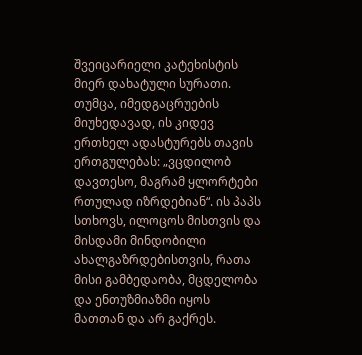შვეიცარიელი კატეხისტის მიერ დახატული სურათი. თუმცა, იმედგაცრუების მიუხედავად, ის კიდევ ერთხელ ადასტურებს თავის ერთგულებას: „ვცდილობ დავთესო, მაგრამ ყლორტები რთულად იზრდებიან“. ის პაპს სთხოვს, ილოცოს მისთვის და მისდამი მინდობილი ახალგაზრდებისთვის, რათა მისი გამბედაობა, მცდელობა და ენთუზმიაზმი იყოს მათთან და არ გაქრეს.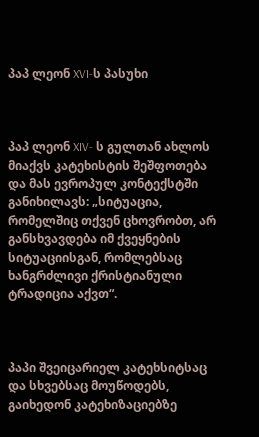პაპ ლეონ XVI-ს პასუხი



პაპ ლეონ XIV- ს გულთან ახლოს მიაქვს კატეხისტის შეშფოთება და მას ევროპულ კონტექსტში განიხილავს: „სიტუაცია, რომელშიც თქვენ ცხოვრობთ, არ განსხვავდება იმ ქვეყნების სიტუაციისგან, რომლებსაც ხანგრძლივი ქრისტიანული ტრადიცია აქვთ“.



პაპი შვეიცარიელ კატეხსიტსაც და სხვებსაც მოუწოდებს, გაიხედონ კატეხიზაციებზე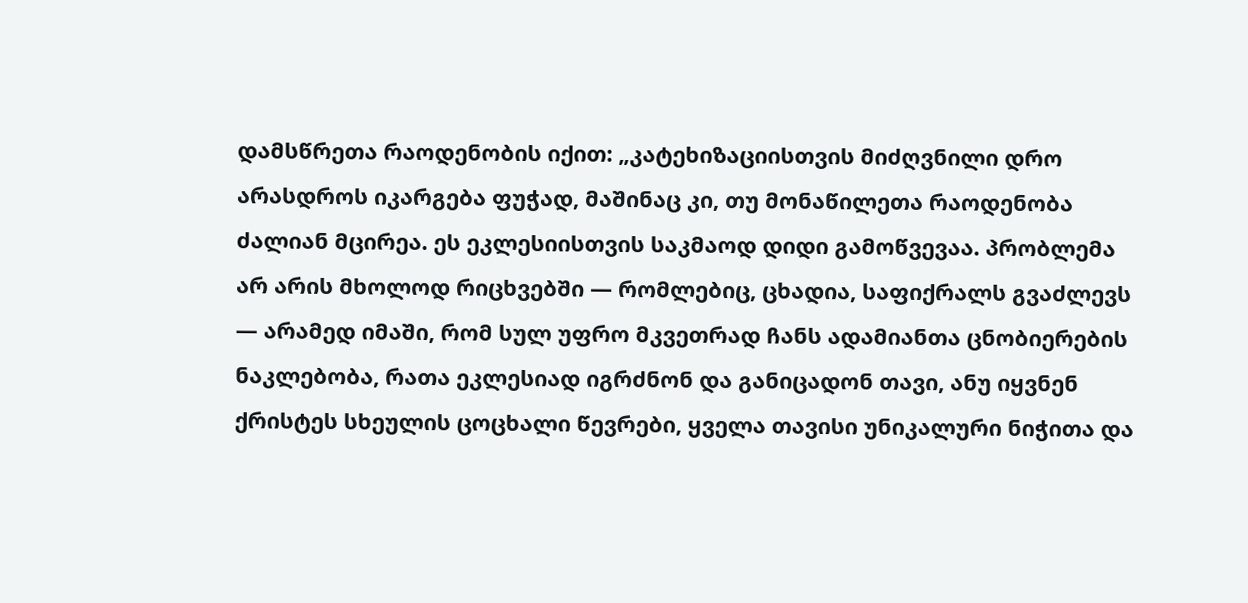დამსწრეთა რაოდენობის იქით: „კატეხიზაციისთვის მიძღვნილი დრო არასდროს იკარგება ფუჭად, მაშინაც კი, თუ მონაწილეთა რაოდენობა ძალიან მცირეა. ეს ეკლესიისთვის საკმაოდ დიდი გამოწვევაა. პრობლემა არ არის მხოლოდ რიცხვებში — რომლებიც, ცხადია, საფიქრალს გვაძლევს — არამედ იმაში, რომ სულ უფრო მკვეთრად ჩანს ადამიანთა ცნობიერების ნაკლებობა, რათა ეკლესიად იგრძნონ და განიცადონ თავი, ანუ იყვნენ ქრისტეს სხეულის ცოცხალი წევრები, ყველა თავისი უნიკალური ნიჭითა და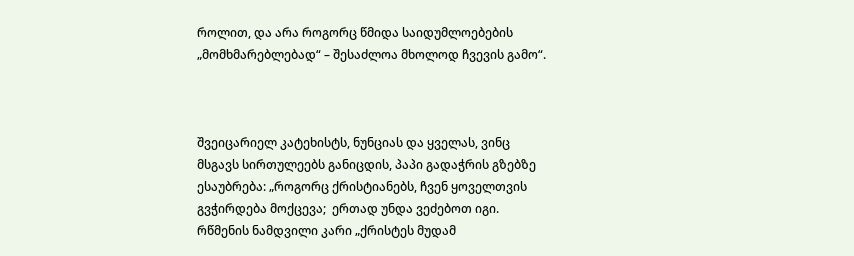როლით, და არა როგორც წმიდა საიდუმლოებების „მომხმარებლებად“ – შესაძლოა მხოლოდ ჩვევის გამო“.



შვეიცარიელ კატეხისტს, ნუნციას და ყველას, ვინც მსგავს სირთულეებს განიცდის, პაპი გადაჭრის გზებზე ესაუბრება: „როგორც ქრისტიანებს, ჩვენ ყოველთვის გვჭირდება მოქცევა;  ერთად უნდა ვეძებოთ იგი. რწმენის ნამდვილი კარი „ქრისტეს მუდამ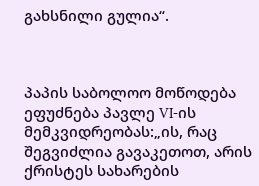გახსნილი გულია“.



პაპის საბოლოო მოწოდება ეფუძნება პავლე VI-ის მემკვიდრეობას:„ის, რაც შეგვიძლია გავაკეთოთ, არის ქრისტეს სახარების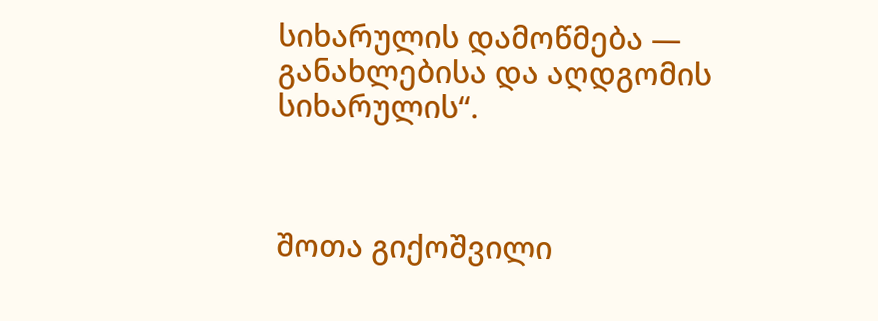სიხარულის დამოწმება — განახლებისა და აღდგომის სიხარულის“.



შოთა გიქოშვილი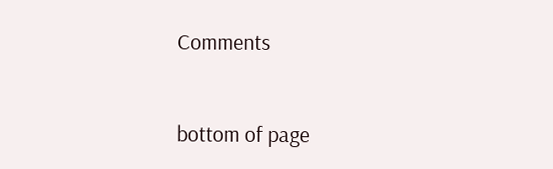Comments


bottom of page